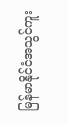မြန်မာနိုင်ငံအသွင်ကူး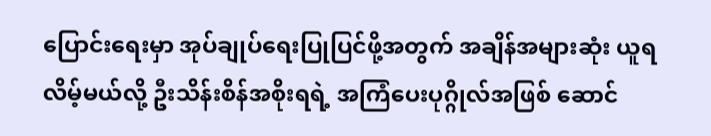ပြောင်းရေးမှာ အုပ်ချုပ်ရေးပြုပြင်ဖို့အတွက် အချိန်အများဆုံး ယူရလိမ့်မယ်လို့ ဦးသိန်းစိန်အစိုးရရဲ့ အကြံပေးပုဂ္ဂိုလ်အဖြစ် ဆောင်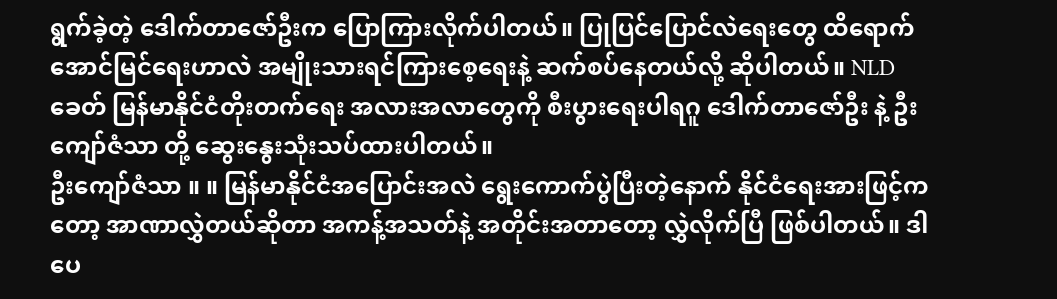ရွက်ခဲ့တဲ့ ဒေါက်တာဇော်ဦးက ပြောကြားလိုက်ပါတယ်။ ပြုပြင်ပြောင်လဲရေးတွေ ထိရောက်အောင်မြင်ရေးဟာလဲ အမျိုးသားရင်ကြားစေ့ရေးနဲ့ ဆက်စပ်နေတယ်လို့ ဆိုပါတယ်။ NLD ခေတ် မြန်မာနိုင်ငံတိုးတက်ရေး အလားအလာတွေကို စီးပွားရေးပါရဂူ ဒေါက်တာဇော်ဦး နဲ့ ဦးကျော်ဇံသာ တို့ ဆွေးနွေးသုံးသပ်ထားပါတယ်။
ဦးကျော်ဇံသာ ။ ။ မြန်မာနိုင်ငံအပြောင်းအလဲ ရွေးကောက်ပွဲပြီးတဲ့နောက် နိုင်ငံရေးအားဖြင့်ကတော့ အာဏာလွှဲတယ်ဆိုတာ အကန့်အသတ်နဲ့ အတိုင်းအတာတော့ လွှဲလိုက်ပြီ ဖြစ်ပါတယ်။ ဒါပေ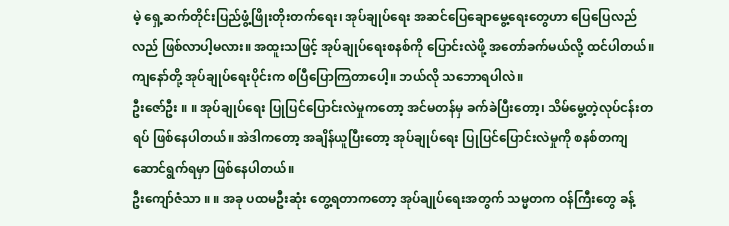မဲ့ ရှေ့ဆက်တိုင်းပြည်ဖွံ့ဖြိုးတိုးတက်ရေး၊ အုပ်ချုပ်ရေး အဆင်ပြေချောမွေ့ရေးတွေဟာ ပြေပြေလည်လည် ဖြစ်လာပါ့မလား။ အထူးသဖြင့် အုပ်ချုပ်ရေးစနစ်ကို ပြောင်းလဲဖို့ အတော်ခက်မယ်လို့ ထင်ပါတယ်။ ကျနော်တို့ အုပ်ချုပ်ရေးပိုင်းက စပြီပြောကြတာပေါ့။ ဘယ်လို သဘောရပါလဲ။
ဦးဇော်ဦး ။ ။ အုပ်ချုပ်ရေး ပြုပြင်ပြောင်းလဲမှုကတော့ အင်မတန်မှ ခက်ခဲပြီးတော့၊ သိမ်မွေ့တဲ့လုပ်ငန်းတရပ် ဖြစ်နေပါတယ်။ အဲဒါကတော့ အချိန်ယူပြီးတော့ အုပ်ချုပ်ရေး ပြုပြင်ပြောင်းလဲမှုကို စနစ်တကျ ဆောင်ရွက်ရမှာ ဖြစ်နေပါတယ်။
ဦးကျော်ဇံသာ ။ ။ အခု ပထမဦးဆုံး တွေ့ရတာကတော့ အုပ်ချုပ်ရေးအတွက် သမ္မတက ဝန်ကြီးတွေ ခန့်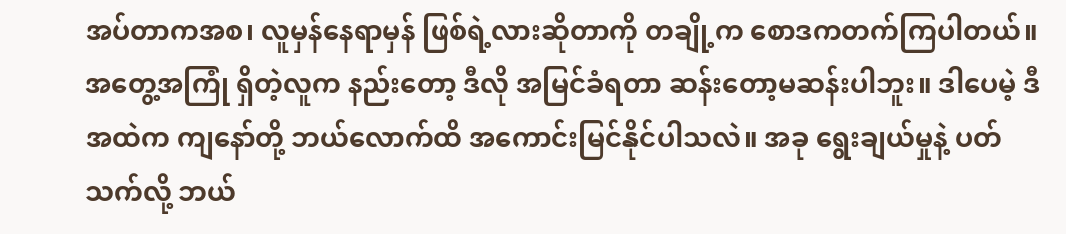အပ်တာကအစ၊ လူမှန်နေရာမှန် ဖြစ်ရဲ့လားဆိုတာကို တချို့က စောဒကတက်ကြပါတယ်။ အတွေ့အကြုံ ရှိတဲ့လူက နည်းတော့ ဒီလို အမြင်ခံရတာ ဆန်းတော့မဆန်းပါဘူး။ ဒါပေမဲ့ ဒီအထဲက ကျနော်တို့ ဘယ်လောက်ထိ အကောင်းမြင်နိုင်ပါသလဲ။ အခု ရွေးချယ်မှုနဲ့ ပတ်သက်လို့ ဘယ်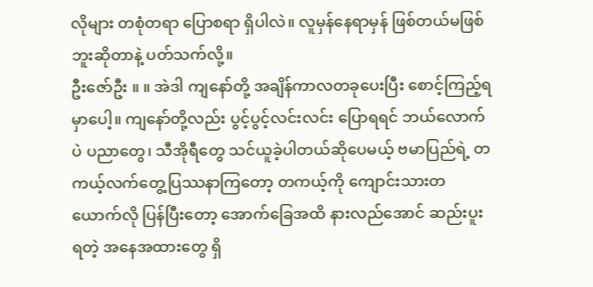လိုများ တစုံတရာ ပြောစရာ ရှိပါလဲ။ လူမှန်နေရာမှန် ဖြစ်တယ်မဖြစ်ဘူးဆိုတာနဲ့ ပတ်သက်လို့။
ဦးဇော်ဦး ။ ။ အဲဒါ ကျနော်တို့ အချိန်ကာလတခုပေးပြီး စောင့်ကြည့်ရမှာပေါ့။ ကျနော်တို့လည်း ပွင့်ပွင့်လင်းလင်း ပြောရရင် ဘယ်လောက်ပဲ ပညာတွေ၊ သီအိုရီတွေ သင်ယူခဲ့ပါတယ်ဆိုပေမယ့် ဗမာပြည်ရဲ့ တကယ့်လက်တွေ့ပြဿနာကြတော့ တကယ့်ကို ကျောင်းသားတယောက်လို ပြန်ပြီးတော့ အောက်ခြေအထိ နားလည်အောင် ဆည်းပူးရတဲ့ အနေအထားတွေ ရှိ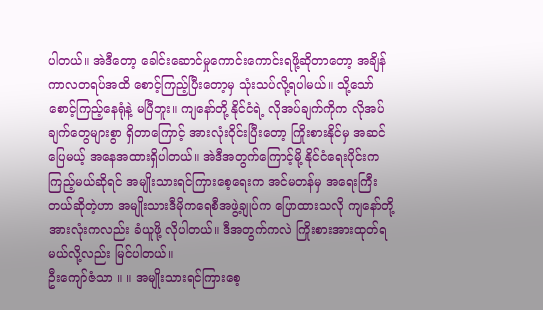ပါတယ်။ အဲဒီတော့ ခေါင်းဆောင်မှုကောင်းကောင်းရဖို့ဆိုတာတော့ အချိန်ကာလတရပ်အထိ စောင့်ကြည့်ပြီးတော့မှ သုံးသပ်လို့ရပါမယ်။ သို့သော် စောင့်ကြည့်နေရုံနဲ့ မပြီဘူး။ ကျနော်တို့ နိုင်ငံရဲ့ လိုအပ်ချက်ကိုက လိုအပ်ချက်တွေများစွာ ရှိတာကြောင့် အားလုံးဝိုင်းပြီးတော့ ကြိုးစားနိုင်မှ အဆင်ပြေမယ့် အနေအထားရှိပါတယ်။ အဲဒီအတွက်ကြောင့်မို့ နိုင်ငံရေးပိုင်းက ကြည့်မယ်ဆိုရင် အမျိုးသားရင်ကြားစေ့ရေးက အင်မတန်မှ အရေးကြီးတယ်ဆိုတဲ့ဟာ အမျိုးသားဒီမိုကရေစီအဖွဲ့ချုပ်က ပြောထားသလို ကျနော်တို့အားလုံးကလည်း ခံယူဖို့ လိုပါတယ်။ ဒီအတွက်ကလဲ ကြိုးစားအားထုတ်ရမယ်လို့လည်း မြင်ပါတယ်။
ဦးကျော်ဇံသာ ။ ။ အမျိုးသားရင်ကြားစေ့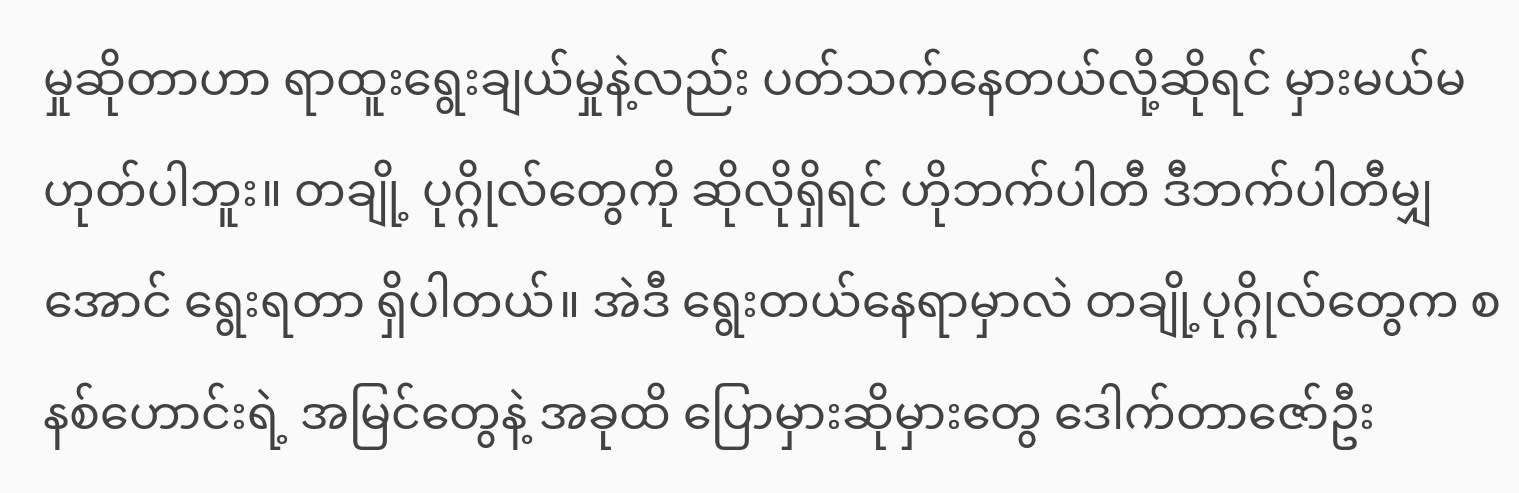မှုဆိုတာဟာ ရာထူးရွေးချယ်မှုနဲ့လည်း ပတ်သက်နေတယ်လို့ဆိုရင် မှားမယ်မဟုတ်ပါဘူး။ တချို့ ပုဂ္ဂိုလ်တွေကို ဆိုလိုရှိရင် ဟိုဘက်ပါတီ ဒီဘက်ပါတီမျှအောင် ရွေးရတာ ရှိပါတယ်။ အဲဒီ ရွေးတယ်နေရာမှာလဲ တချို့ပုဂ္ဂိုလ်တွေက စနစ်ဟောင်းရဲ့ အမြင်တွေနဲ့ အခုထိ ပြောမှားဆိုမှားတွေ ဒေါက်တာဇော်ဦး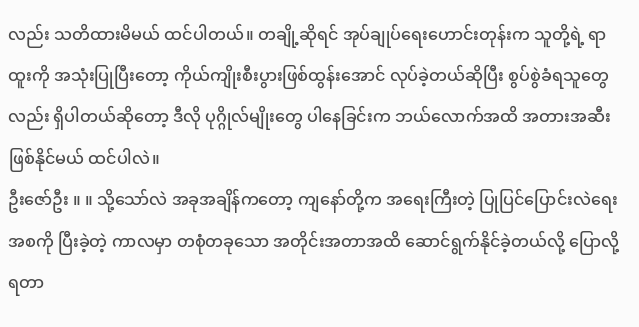လည်း သတိထားမိမယ် ထင်ပါတယ်။ တချို့ဆိုရင် အုပ်ချုပ်ရေးဟောင်းတုန်းက သူတို့ရဲ့ ရာထူးကို အသုံးပြုပြီးတော့ ကိုယ်ကျိုးစီးပွားဖြစ်ထွန်းအောင် လုပ်ခဲ့တယ်ဆိုပြီး စွပ်စွဲခံရသူတွေလည်း ရှိပါတယ်ဆိုတော့ ဒီလို ပုဂ္ဂိုလ်မျိုးတွေ ပါနေခြင်းက ဘယ်လောက်အထိ အတားအဆီး ဖြစ်နိုင်မယ် ထင်ပါလဲ။
ဦးဇော်ဦး ။ ။ သို့သော်လဲ အခုအချိန်ကတော့ ကျနော်တို့က အရေးကြီးတဲ့ ပြုပြင်ပြောင်းလဲရေးအစကို ပြီးခဲ့တဲ့ ကာလမှာ တစုံတခုသော အတိုင်းအတာအထိ ဆောင်ရွက်နိုင်ခဲ့တယ်လို့ ပြောလို့ရတာ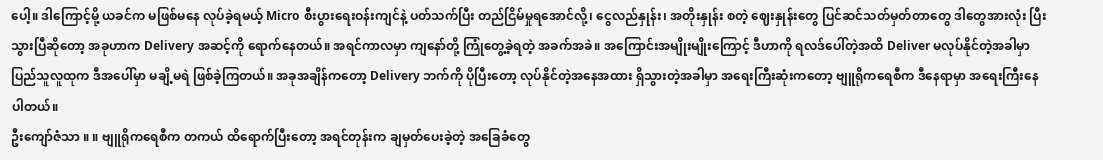ပေါ့။ ဒါကြောင့်မို့ ယခင်က မဖြစ်မနေ လုပ်ခဲ့ရမယ့် Micro စီးပွားရေးဝန်းကျင်နဲ့ ပတ်သက်ပြီး တည်ငြိမ်မှုရအောင်လို့၊ ငွေလည်နှုန်း၊ အတိုးနှုန်း စတဲ့ ဈေးနှုန်းတွေ ပြင်ဆင်သတ်မှတ်တာတွေ ဒါတွေအားလုံး ပြီးသွားပြီဆိုတော့ အခုဟာက Delivery အဆင့်ကို ရောက်နေတယ်။ အရင်ကာလမှာ ကျနော်တို့ ကြုံတွေ့ခဲ့ရတဲ့ အခက်အခဲ။ အကြောင်းအမျိုးမျိုးကြောင့် ဒီဟာကို ရလဒ်ပေါ်တဲ့အထိ Deliver မလုပ်နိုင်တဲ့အခါမှာ ပြည်သူလူထုက ဒီအပေါ်မှာ မချိ့မရဲ ဖြစ်ခဲ့ကြတယ်။ အခုအချိန်ကတော့ Delivery ဘက်ကို ပိုပြီးတော့ လုပ်နိုင်တဲ့အနေအထား ရှိသွားတဲ့အခါမှာ အရေးကြီးဆုံးကတော့ ဗျူရိုကရေစီက ဒီနေရာမှာ အရေးကြီးနေပါတယ်။
ဦးကျော်ဇံသာ ။ ။ ဗျူရိုကရေစီက တကယ် ထိရောက်ပြီးတော့ အရင်တုန်းက ချမှတ်ပေးခဲ့တဲ့ အခြေခံတွေ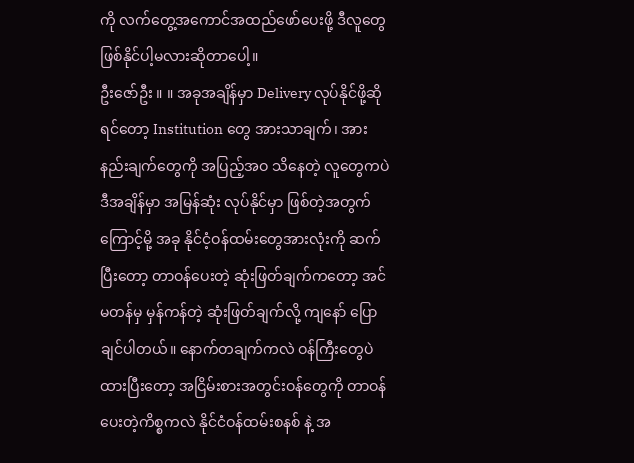ကို လက်တွေ့အကောင်အထည်ဖော်ပေးဖို့ ဒီလူတွေ ဖြစ်နိုင်ပါ့မလားဆိုတာပေါ့။
ဦးဇော်ဦး ။ ။ အခုအချိန်မှာ Delivery လုပ်နိုင်ဖို့ဆိုရင်တော့ Institution တွေ အားသာချက်၊ အားနည်းချက်တွေကို အပြည့်အဝ သိနေတဲ့ လူတွေကပဲ ဒီအချိန်မှာ အမြန်ဆုံး လုပ်နိုင်မှာ ဖြစ်တဲ့အတွက်ကြောင့်မို့ အခု နိုင်ငံ့ဝန်ထမ်းတွေအားလုံးကို ဆက်ပြီးတော့ တာဝန်ပေးတဲ့ ဆုံးဖြတ်ချက်ကတော့ အင်မတန်မှ မှန်ကန်တဲ့ ဆုံးဖြတ်ချက်လို့ ကျနော် ပြောချင်ပါတယ်။ နောက်တချက်ကလဲ ဝန်ကြီးတွေပဲ ထားပြီးတော့ အငြိမ်းစားအတွင်းဝန်တွေကို တာဝန်ပေးတဲ့ကိစ္စကလဲ နိုင်ငံဝန်ထမ်းစနစ် နဲ့ အ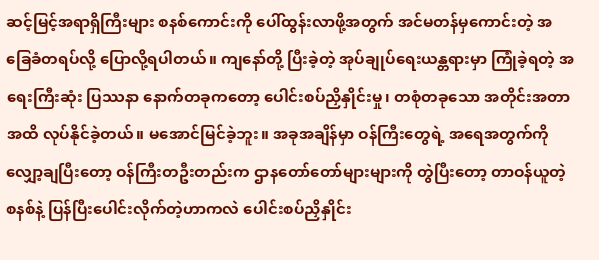ဆင့်မြင့်အရာရှိကြီးများ စနစ်ကောင်းကို ပေါ်ထွန်းလာဖို့အတွက် အင်မတန်မှကောင်းတဲ့ အခြေခံတရပ်လို့ ပြောလို့ရပါတယ်။ ကျနော်တို့ ပြီးခဲ့တဲ့ အုပ်ချုပ်ရေးယန္တရားမှာ ကြုံခဲ့ရတဲ့ အရေးကြီးဆုံး ပြဿနာ နောက်တခုကတော့ ပေါင်းစပ်ညှိနှိုင်းမှု၊ တစုံတခုသော အတိုင်းအတာအထိ လုပ်နိုင်ခဲ့တယ်။ မအောင်မြင်ခဲ့ဘူး။ အခုအချိန်မှာ ဝန်ကြီးတွေရဲ့ အရေအတွက်ကို လျှော့ချပြီးတော့ ဝန်ကြီးတဦးတည်းက ဌာနတော်တော်များများကို တွဲပြီးတော့ တာဝန်ယူတဲ့စနစ်နဲ့ ပြန်ပြီးပေါင်းလိုက်တဲ့ဟာကလဲ ပေါင်းစပ်ညှိနှိုင်း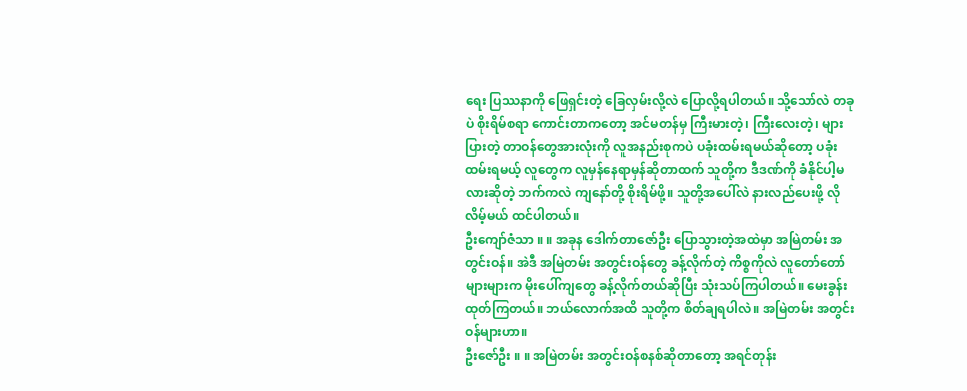ရေး ပြဿနာကို ဖြေရှင်းတဲ့ ခြေလှမ်းလို့လဲ ပြောလို့ရပါတယ်။ သို့သော်လဲ တခုပဲ စိုးရိမ်စရာ ကောင်းတာကတော့ အင်မတန်မှ ကြီးမားတဲ့၊ ကြီးလေးတဲ့၊ များပြားတဲ့ တာဝန်တွေအားလုံးကို လူအနည်းစုကပဲ ပခုံးထမ်းရမယ်ဆိုတော့ ပခုံးထမ်းရမယ့် လူတွေက လူမှန်နေရာမှန်ဆိုတာထက် သူတို့က ဒီဒဏ်ကို ခံနိုင်ပါ့မလားဆိုတဲ့ ဘက်ကလဲ ကျနော်တို့ စိုးရိမ်ဖို့။ သူတို့အပေါ်လဲ နားလည်ပေးဖို့ လိုလိမ့်မယ် ထင်ပါတယ်။
ဦးကျော်ဇံသာ ။ ။ အခုန ဒေါက်တာဇော်ဦး ပြောသွားတဲ့အထဲမှာ အမြဲတမ်း အတွင်းဝန်။ အဲဒီ အမြဲတမ်း အတွင်းဝန်တွေ ခန့်လိုက်တဲ့ ကိစ္စကိုလဲ လူတော်တော်များများက မိုးပေါ်ကျတွေ ခန့်လိုက်တယ်ဆိုပြီး သုံးသပ်ကြပါတယ်။ မေးခွန်းထုတ်ကြတယ်။ ဘယ်လောက်အထိ သူတို့က စိတ်ချရပါလဲ။ အမြဲတမ်း အတွင်းဝန်များဟာ။
ဦးဇော်ဦး ။ ။ အမြဲတမ်း အတွင်းဝန်စနစ်ဆိုတာတော့ အရင်တုန်း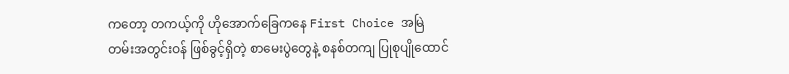ကတော့ တကယ့်ကို ဟိုအောက်ခြေကနေ First Choice အမြဲတမ်းအတွင်းဝန် ဖြစ်ခွင့်ရှိတဲ့ စာမေးပွဲတွေနဲ့ စနစ်တကျ ပြုစုပျိုထောင်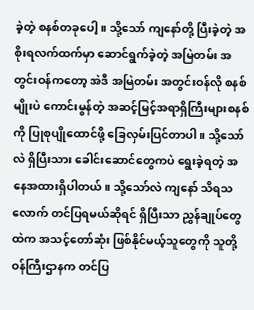ခဲ့တဲ့ စနစ်တခုပေါ့။ သို့သော် ကျနော်တို့ ပြီးခဲ့တဲ့ အစိုးရလက်ထက်မှာ ဆောင်ရွက်ခဲ့တဲ့ အမြဲတမ်း အတွင်းဝန်ကတော့ အဲဒီ အမြဲတမ်း အတွင်းဝန်လို စနစ်မျိုးပဲ ကောင်းမွန်တဲ့ အဆင့်မြင့်အရာရှိကြီးများစနစ်ကို ပြုစုပျိုထောင်ဖို့ ခြေလှမ်းပြင်တာပါ။ သို့သော်လဲ ရှိပြီးသား ခေါင်းဆောင်တွေကပဲ ရွေးခဲ့ရတဲ့ အနေအထားရှိပါတယ်။ သို့သော်လဲ ကျနော် သိရသလောက် တင်ပြရမယ်ဆိုရင် ရှိပြီးသာ ညွှန်ချုပ်တွေထဲက အသင့်တော်ဆုံး ဖြစ်နိုင်မယ့်သူတွေကို သူတို့ ဝန်ကြီးဌာနက တင်ပြ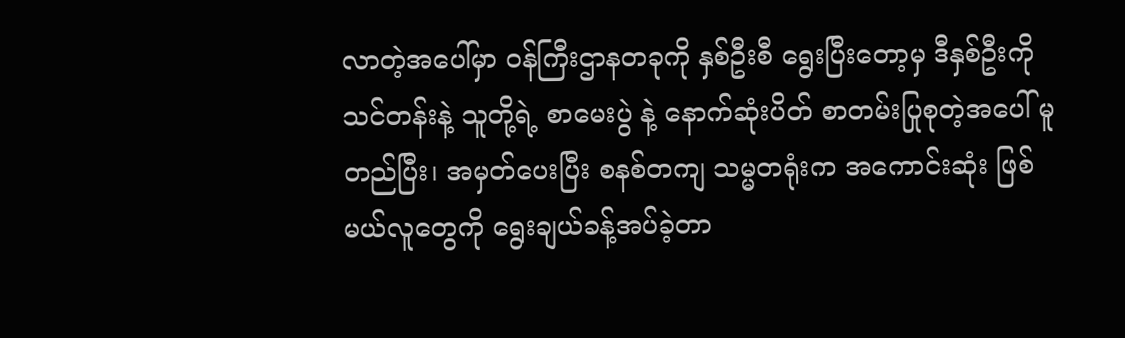လာတဲ့အပေါ်မှာ ဝန်ကြီးဌာနတခုကို နှစ်ဦးစီ ရွေးပြီးတော့မှ ဒီနှစ်ဦးကို သင်တန်းနဲ့ သူတို့ရဲ့ စာမေးပွဲ နဲ့ နောက်ဆုံးပိတ် စာတမ်းပြုစုတဲ့အပေါ် မူတည်ပြီး၊ အမှတ်ပေးပြီး စနစ်တကျ သမ္မတရုံးက အကောင်းဆုံး ဖြစ်မယ်လူတွေကို ရွေးချယ်ခန့်အပ်ခဲ့တာ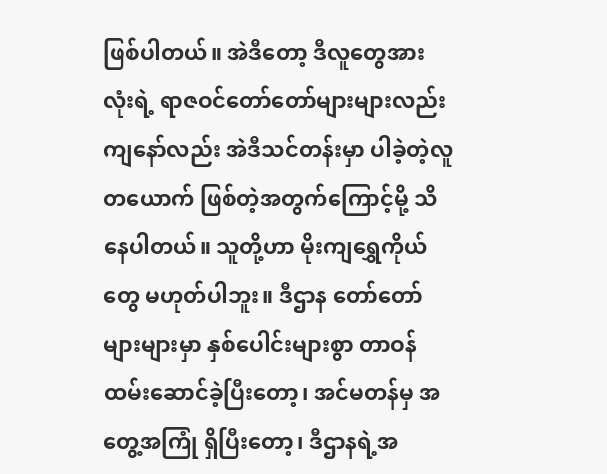ဖြစ်ပါတယ်။ အဲဒီတော့ ဒီလူတွေအားလုံးရဲ့ ရာဇဝင်တော်တော်များများလည်း ကျနော်လည်း အဲဒီသင်တန်းမှာ ပါခဲ့တဲ့လူတယောက် ဖြစ်တဲ့အတွက်ကြောင့်မို့ သိနေပါတယ်။ သူတို့ဟာ မိုးကျရွှေကိုယ်တွေ မဟုတ်ပါဘူး။ ဒီဌာန တော်တော်များများမှာ နှစ်ပေါင်းများစွာ တာဝန်ထမ်းဆောင်ခဲ့ပြီးတော့၊ အင်မတန်မှ အတွေ့အကြုံ ရှိပြီးတော့၊ ဒီဌာနရဲ့အ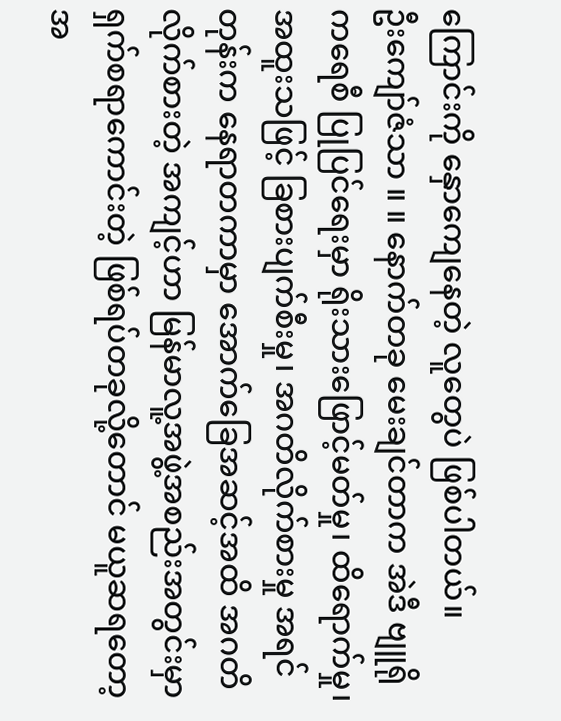ကြောင်းကို နှောကျေနေတဲ့ လူတွေပဲ ဖြစ်ပါတယ်။
ဦးကျော်ဇံသာ ။ ။ နောက်တခု မေးချင်တာက အဲဒီ ဗျူရိုကရေစီ ပြုပြင်ရေးမှာ ရိုးသားဖြောင့်မတ်မှု၊ ထိရောက်မှု၊ အထူးသဖြင့် ခြစားပျက်စီးမှု၊ အဂတိလိုက်စားမှု အရင်တုန်းက နေရာတကာမှာ အောက်ခြေအဆင့်အထိ အဂတိလိုက်စားတဲ့ အကျင့်ဟာ မြန်မာလူ့အဖွဲ့အစည်းအတွင်းမှာ ရှက်စရာကောင်းတဲ့ ဖြစ်ရပ်တခုလို့တောင် မယူဆရတော့အ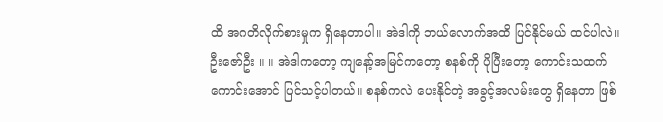ထိ အဂတိလိုက်စားမှုက ရှိနေတာပါ။ အဲဒါကို ဘယ်လောက်အထိ ပြင်နိုင်မယ် ထင်ပါလဲ။
ဦးဇော်ဦး ။ ။ အဲဒါကတော့ ကျနော့်အမြင်ကတော့ စနစ်ကို ပိုပြီးတော့ ကောင်းသထက်ကောင်းအောင် ပြင်သင့်ပါတယ်။ စနစ်ကလဲ ပေးနိုင်တဲ့ အခွင့်အလမ်းတွေ ရှိနေတာ ဖြစ်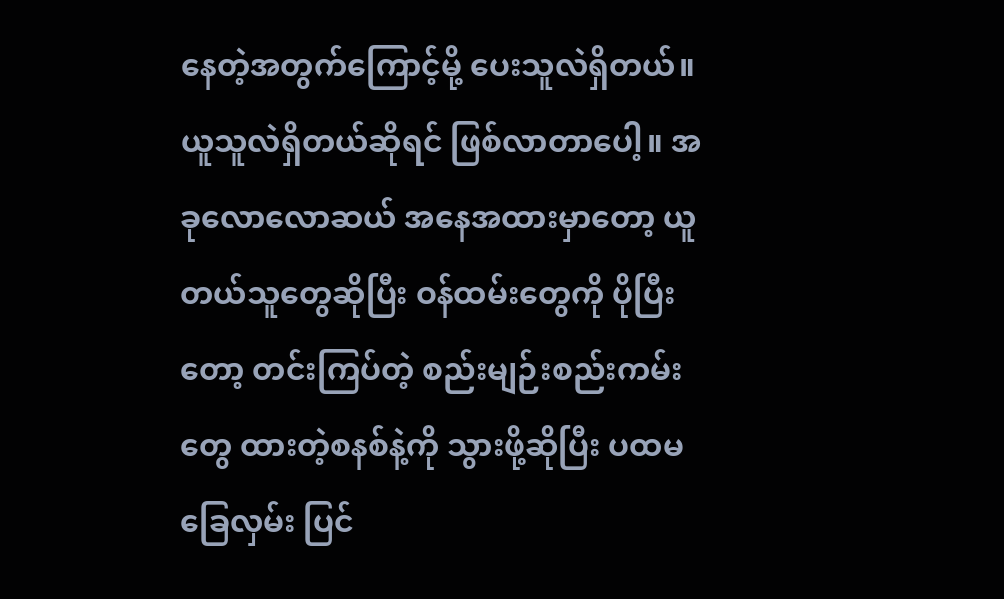နေတဲ့အတွက်ကြောင့်မို့ ပေးသူလဲရှိတယ်။ ယူသူလဲရှိတယ်ဆိုရင် ဖြစ်လာတာပေါ့။ အခုလောလောဆယ် အနေအထားမှာတော့ ယူတယ်သူတွေဆိုပြီး ဝန်ထမ်းတွေကို ပိုပြီးတော့ တင်းကြပ်တဲ့ စည်းမျဉ်းစည်းကမ်းတွေ ထားတဲ့စနစ်နဲ့ကို သွားဖို့ဆိုပြီး ပထမခြေလှမ်း ပြင်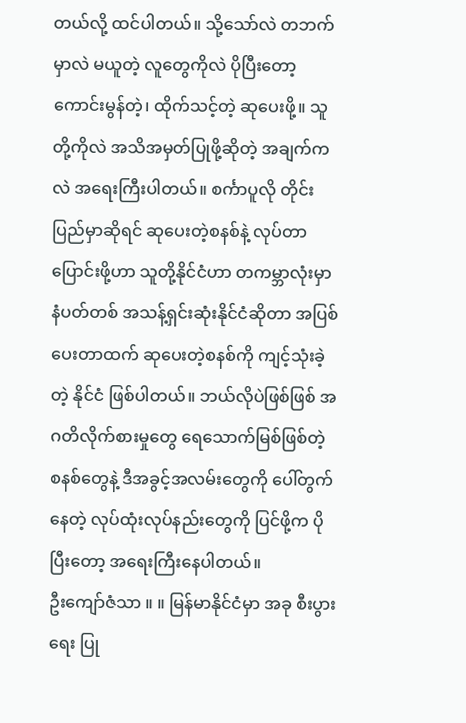တယ်လို့ ထင်ပါတယ်။ သို့သော်လဲ တဘက်မှာလဲ မယူတဲ့ လူတွေကိုလဲ ပိုပြီးတော့ ကောင်းမွန်တဲ့၊ ထိုက်သင့်တဲ့ ဆုပေးဖို့။ သူတို့ကိုလဲ အသိအမှတ်ပြုဖို့ဆိုတဲ့ အချက်ကလဲ အရေးကြီးပါတယ်။ စင်္ကာပူလို တိုင်းပြည်မှာဆိုရင် ဆုပေးတဲ့စနစ်နဲ့ လုပ်တာ ပြောင်းဖို့ဟာ သူတို့နိုင်ငံဟာ တကမ္ဘာလုံးမှာ နံပတ်တစ် အသန့်ရှင်းဆုံးနိုင်ငံဆိုတာ အပြစ်ပေးတာထက် ဆုပေးတဲ့စနစ်ကို ကျင့်သုံးခဲ့တဲ့ နိုင်ငံ ဖြစ်ပါတယ်။ ဘယ်လိုပဲဖြစ်ဖြစ် အဂတိလိုက်စားမှုတွေ ရေသောက်မြစ်ဖြစ်တဲ့ စနစ်တွေနဲ့ ဒီအခွင့်အလမ်းတွေကို ပေါ်တွက်နေတဲ့ လုပ်ထုံးလုပ်နည်းတွေကို ပြင်ဖို့က ပိုပြီးတော့ အရေးကြီးနေပါတယ်။
ဦးကျော်ဇံသာ ။ ။ မြန်မာနိုင်ငံမှာ အခု စီးပွားရေး ပြု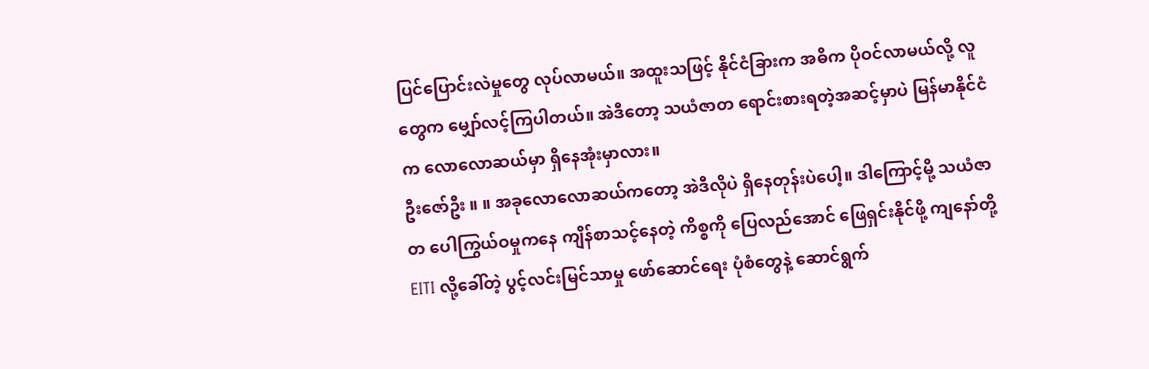ပြင်ပြောင်းလဲမှုတွေ လုပ်လာမယ်။ အထူးသဖြင့် နိုင်ငံခြားက အဓိက ပိုဝင်လာမယ်လို့ လူတွေက မျှော်လင့်ကြပါတယ်။ အဲဒီတော့ သယံဇာတ ရောင်းစားရတဲ့အဆင့်မှာပဲ မြန်မာနိုင်ငံက လောလောဆယ်မှာ ရှိနေအုံးမှာလား။
ဦးဇော်ဦး ။ ။ အခုလောလောဆယ်ကတော့ အဲဒီလိုပဲ ရှိနေတုန်းပဲပေါ့။ ဒါကြောင့်မို့ သယံဇာတ ပေါကြွယ်ဝမှုကနေ ကျိန်စာသင့်နေတဲ့ ကိစ္စကို ပြေလည်အောင် ဖြေရှင်းနိုင်ဖို့ ကျနော်တို့ EITI လို့ခေါ်တဲ့ ပွင့်လင်းမြင်သာမှု ဖော်ဆောင်ရေး ပုံစံတွေနဲ့ ဆောင်ရွက်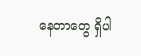နေတာတွေ ရှိပါ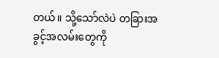တယ်။ သို့သော်လဲပဲ တခြားအခွင့်အလမ်းတွေကို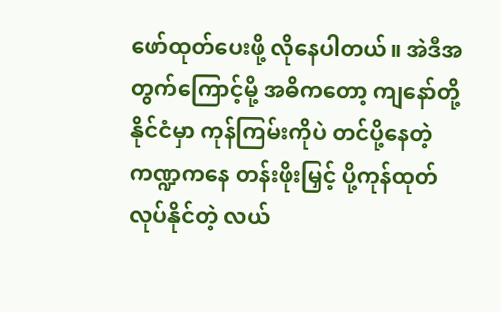ဖော်ထုတ်ပေးဖို့ လိုနေပါတယ်။ အဲဒီအတွက်ကြောင့်မို့ အဓိကတော့ ကျနော်တို့ နိုင်ငံမှာ ကုန်ကြမ်းကိုပဲ တင်ပို့နေတဲ့ကဏ္ဍကနေ တန်းဖိုးမြှင့် ပို့ကုန်ထုတ်လုပ်နိုင်တဲ့ လယ်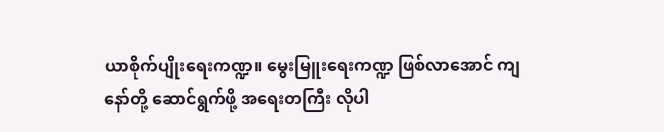ယာစိုက်ပျိုးရေးကဏ္ဍ။ မွေးမြူးရေးကဏ္ဍ ဖြစ်လာအောင် ကျနော်တို့ ဆောင်ရွက်ဖို့ အရေးတကြီး လိုပါ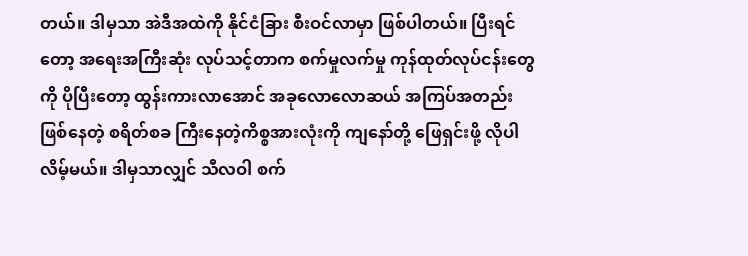တယ်။ ဒါမှသာ အဲဒီအထဲကို နိုင်ငံခြား စီးဝင်လာမှာ ဖြစ်ပါတယ်။ ပြီးရင်တော့ အရေးအကြီးဆုံး လုပ်သင့်တာက စက်မှုလက်မှု ကုန်ထုတ်လုပ်ငန်းတွေကို ပိုပြီးတော့ ထွန်းကားလာအောင် အခုလောလောဆယ် အကြပ်အတည်းဖြစ်နေတဲ့ စရိတ်စခ ကြီးနေတဲ့ကိစ္စအားလုံးကို ကျနော်တို့ ဖြေရှင်းဖို့ လိုပါလိမ့်မယ်။ ဒါမှသာလျှင် သီလဝါ စက်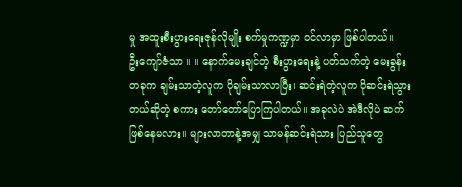မှု အထူးစီးပွားရေးဇုန်လိုမျိုး စက်မှုကဏ္ဍမှာ ဝင်လာမှာ ဖြစ်ပါတယ်။
ဦးကျော်ဇံသာ ။ ။ နောက်မေးချင်တဲ့ စီးပွားရေးနဲ့ ပတ်သက်တဲ့ မေးခွန်းတခုက ချမ်းသာတဲ့လူက ပိုချမ်းသာလာပြီး၊ ဆင်းရဲတဲ့လူက ပိုဆင်းရဲသွားတယ်ဆိုတဲ့ စကား တော်တော်ပြောကြပါတယ်။ အခုလဲပဲ အဲဒီလိုပဲ ဆက်ဖြစ်နေမလား။ များလာတာနဲ့အမျှ သာမန်ဆင်းရဲသား ပြည်သူတွေ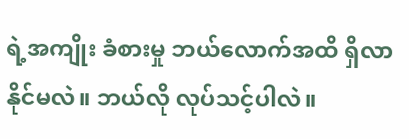ရဲ့အကျိုး ခံစားမှု ဘယ်လောက်အထိ ရှိလာနိုင်မလဲ။ ဘယ်လို လုပ်သင့်ပါလဲ။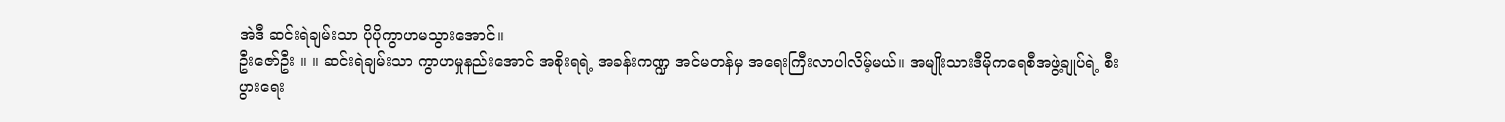အဲဒီ ဆင်းရဲချမ်းသာ ပိုပိုကွာဟမသွားအောင်။
ဦးဇော်ဦး ။ ။ ဆင်းရဲချမ်းသာ ကွာဟမှုနည်းအောင် အစိုးရရဲ့ အခန်းကဏ္ဍ အင်မတန်မှ အရေးကြီးလာပါလိမ့်မယ်။ အမျိုးသားဒီမိုကရေစီအဖွဲ့ချုပ်ရဲ့ စီးပွားရေး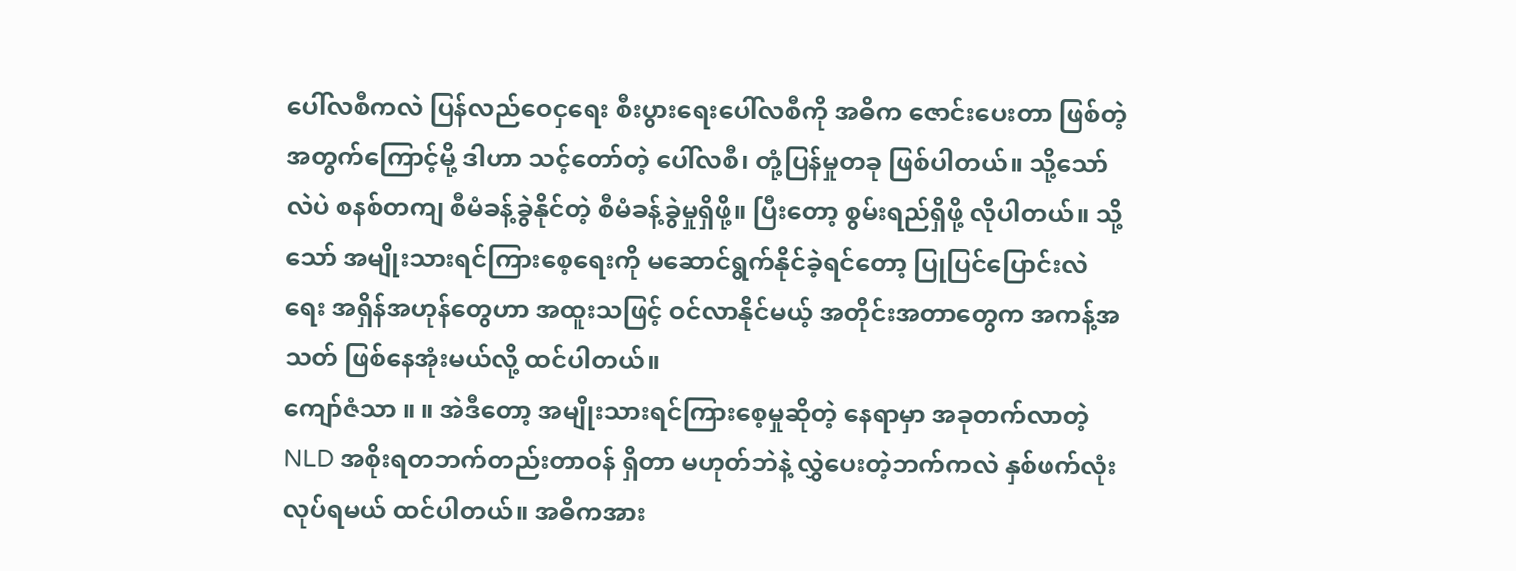ပေါ်လစီကလဲ ပြန်လည်ဝေငှရေး စီးပွားရေးပေါ်လစီကို အဓိက ဇောင်းပေးတာ ဖြစ်တဲ့အတွက်ကြောင့်မို့ ဒါဟာ သင့်တော်တဲ့ ပေါ်လစီ၊ တုံ့ပြန်မှုတခု ဖြစ်ပါတယ်။ သို့သော်လဲပဲ စနစ်တကျ စီမံခန့်ခွဲနိုင်တဲ့ စီမံခန့်ခွဲမှုရှိဖို့။ ပြီးတော့ စွမ်းရည်ရှိဖို့ လိုပါတယ်။ သို့သော် အမျိုးသားရင်ကြားစေ့ရေးကို မဆောင်ရွက်နိုင်ခဲ့ရင်တော့ ပြုပြင်ပြောင်းလဲရေး အရှိန်အဟုန်တွေဟာ အထူးသဖြင့် ဝင်လာနိုင်မယ့် အတိုင်းအတာတွေက အကန့်အသတ် ဖြစ်နေအုံးမယ်လို့ ထင်ပါတယ်။
ကျော်ဇံသာ ။ ။ အဲဒီတော့ အမျိုးသားရင်ကြားစေ့မှုဆိုတဲ့ နေရာမှာ အခုတက်လာတဲ့ NLD အစိုးရတဘက်တည်းတာဝန် ရှိတာ မဟုတ်ဘဲနဲ့ လွှဲပေးတဲ့ဘက်ကလဲ နှစ်ဖက်လုံး လုပ်ရမယ် ထင်ပါတယ်။ အဓိကအား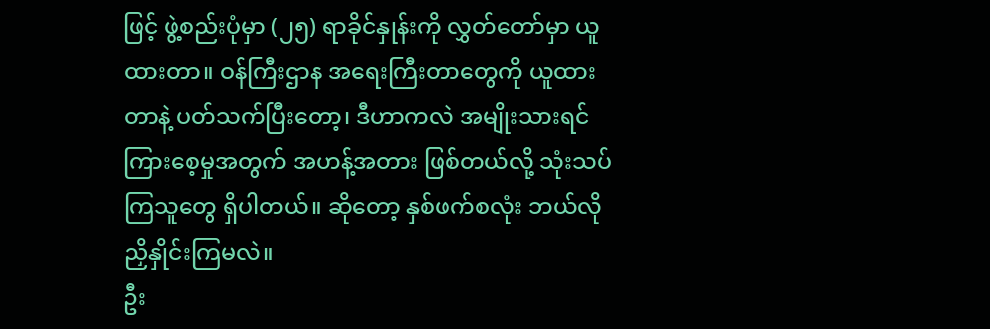ဖြင့် ဖွဲ့စည်းပုံမှာ (၂၅) ရာခိုင်နှုန်းကို လွှတ်တော်မှာ ယူထားတာ။ ဝန်ကြီးဌာန အရေးကြီးတာတွေကို ယူထားတာနဲ့ ပတ်သက်ပြီးတော့၊ ဒီဟာကလဲ အမျိုးသားရင်ကြားစေ့မှုအတွက် အဟန့်အတား ဖြစ်တယ်လို့ သုံးသပ်ကြသူတွေ ရှိပါတယ်။ ဆိုတော့ နှစ်ဖက်စလုံး ဘယ်လို ညှိနှိုင်းကြမလဲ။
ဦး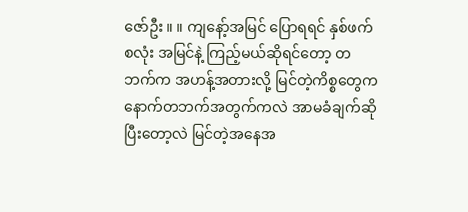ဇော်ဦး ။ ။ ကျနော့်အမြင် ပြောရရင် နှစ်ဖက်စလုံး အမြင်နဲ့ ကြည့်မယ်ဆိုရင်တော့ တဘက်က အဟန့်အတားလို့ မြင်တဲ့ကိစ္စတွေက နောက်တဘက်အတွက်ကလဲ အာမခံချက်ဆိုပြီးတော့လဲ မြင်တဲ့အနေအ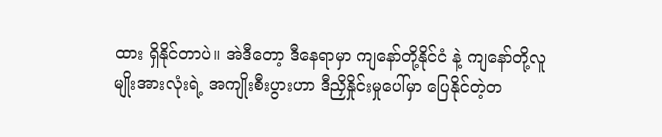ထား ရှိနိုင်တာပဲ။ အဲဒီတော့ ဒီနေရာမှာ ကျနော်တို့နိုင်ငံ နဲ့ ကျနော်တို့လူမျိုးအားလုံးရဲ့ အကျိုးစီးပွားဟာ ဒီညှိနှိုင်းမှုပေါ်မှာ ပြေနိုင်တဲ့တ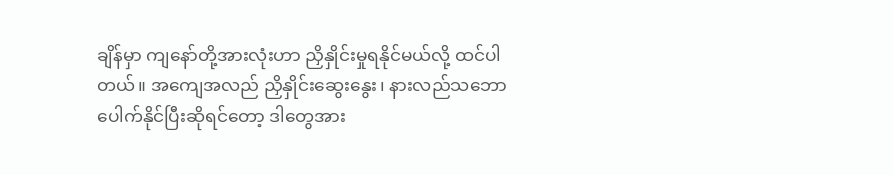ချိန်မှာ ကျနော်တို့အားလုံးဟာ ညှိနှိုင်းမှုရနိုင်မယ်လို့ ထင်ပါတယ်။ အကျေအလည် ညှိနှိုင်းဆွေးနွေး၊ နားလည်သဘောပေါက်နိုင်ပြီးဆိုရင်တော့ ဒါတွေအား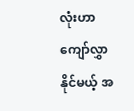လုံးဟာ ကျော်လွှာနိုင်မယ့် အ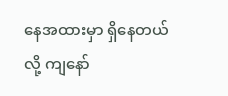နေအထားမှာ ရှိနေတယ်လို့ ကျနော်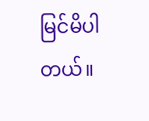မြင်မိပါတယ်။